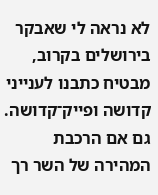לא נראה לי שאבקר בירושלים בקרוב, מבטיח כתבנו לענייני קדושה ופייק־קדושה. גם אם הרכבת המהירה של השר רך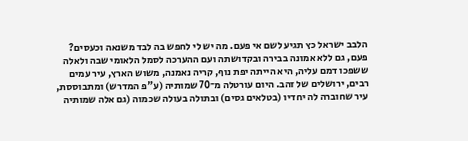הלבב ישראל כץ תגיע לשם אי פעם. מה יש לי לחפש בה לבד משנאה וכעסים? פעם, גם ללא אמונה בבירה ובקדושתה ועם ההערכה לסמל הלאומי שבה ולאלה ששפכו דמם עליה, היא הייתה יפת נוף, קריה נאמנה, משוש הארץ, עיר עמים רבים, ירושלים של זהב. היום עורטלה מ־70 שמותיה (ע"פ המדרש) ומתבוססת, עיר שחוברה לה יחדיו (בטלאים גסים) ובתולה בעולה שכמוה (גם אלה שמותיה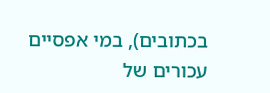בכתובים), במי אפסיים עכורים של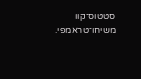סטטוס־קוו משיחו־טראמפי.